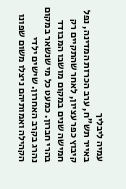עמיה ליבליך
באייר תש”ח, ערב הכרזת המדינה, נפל קיבוץ כפר עציון, לאחר שהתקיים רק חמישה שנים במקום מושבו המבודד בהרי חברון. כמעט כל מי שנשאר במקום נהרג בקרב האחרון. שישים ילדי הקהילה ואמותיהם ניצלו משום שפונו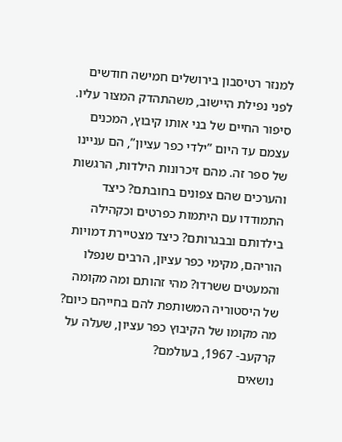למנזר רטיסבון בירושלים חמישה חודשים לפני נפילת היישוב, משהתהדק המצור עליו. סיפור החיים של בני אותו קיבוץ, המכנים עצמם עד היום ”ילדי כפר עציון”, הם עניינו של ספר זה. מהם זיכרונות הילדות, הרגשות והערכים שהם צפונים בחובתם? כיצד התמודדו עם היתמות כפרטים וכקהילה בילדותם ובבגרותם? כיצד מצטיירת דמויות הוריהם, מקימי כפר עציון, הרבים שנפלו והמעטים ששרדו? מהי זהותם ומה מקומה של היסטוריה המשותפת להם בחייהם כיום? מה מקומו של הקיבוץ כפר עציון, שעלה על קרקעב- 1967, בעולמם?
נושאים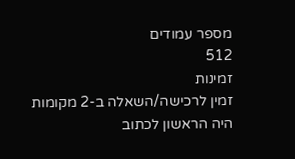מספר עמודים
512
זמינות
זמין לרכישה/השאלה ב-2 מקומות
היה הראשון לכתוב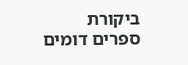ביקורת
ספרים דומים